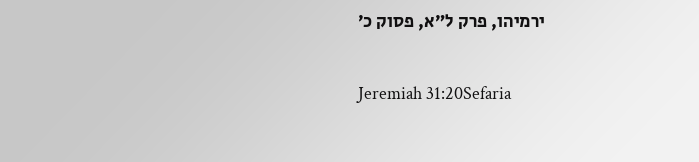ירמיהו, פרק ל״א, פסוק כ׳

Jeremiah 31:20Sefaria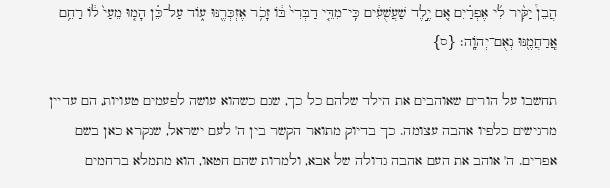הֲבֵן֩ יַקִּ֨יר לִ֜י אֶפְרַ֗יִם אִ֚ם יֶ֣לֶד שַׁעֲשֻׁעִ֔ים כִּֽי־מִדֵּ֤י דַבְּרִי֙ בּ֔וֹ זָכֹ֥ר אֶזְכְּרֶ֖נּוּ ע֑וֹד עַל־כֵּ֗ן הָמ֤וּ מֵעַי֙ ל֔וֹ רַחֵ֥ם אֲֽרַחֲמֶ֖נּוּ נְאֻם־יְהֹוָֽה׃ {ס}

תחשבו על הורים שאוהבים את הילד שלהם כל כך, שגם כשהוא עושה לפעמים טעויות, הם עדיין מרגישים כלפיו אהבה עצומה. כך בדיוק מתואר הקשר בין ה' לעם ישראל, שנקרא כאן בשם אפרים. ה' אוהב את העם אהבה גדולה של אבא, ולמרות שהם חטאו, הוא מתמלא ברחמים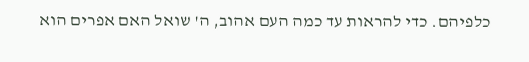כלפיהם. כדי להראות עד כמה העם אהוב, ה' שואל האם אפרים הוא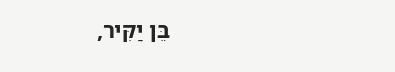בֵּן יַקִּיר,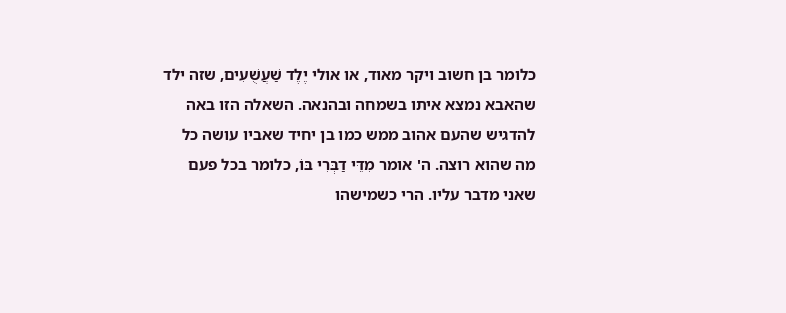כלומר בן חשוב ויקר מאוד, או אולי יֶלֶד שַׁעֲשֻׁעִים, שזה ילד שהאבא נמצא איתו בשמחה ובהנאה. השאלה הזו באה להדגיש שהעם אהוב ממש כמו בן יחיד שאביו עושה כל מה שהוא רוצה. ה' אומר מִדֵּי דַבְּרִי בּוֹ, כלומר בכל פעם שאני מדבר עליו. הרי כשמישהו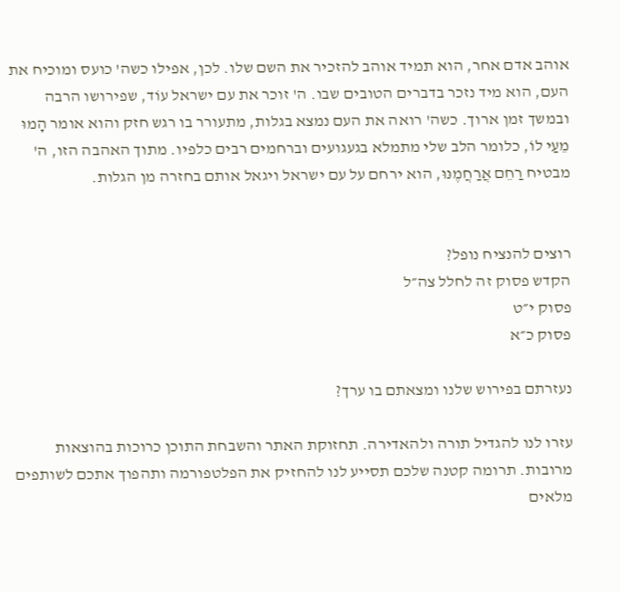אוהב אדם אחר, הוא תמיד אוהב להזכיר את השם שלו. לכן, אפילו כשה' כועס ומוכיח את העם, הוא מיד נזכר בדברים הטובים שבו. ה' זוכר את עם ישראל עוֹד, שפירושו הרבה ובמשך זמן ארוך. כשה' רואה את העם נמצא בגלות, מתעורר בו רגש חזק והוא אומר הָמוּ מֵעַי לוֹ, כלומר הלב שלי מתמלא בגעגועים וברחמים רבים כלפיו. מתוך האהבה הזו, ה' מבטיח רַחֵם אֲרַחֲמֶנּוּ, הוא ירחם על עם ישראל ויגאל אותם בחזרה מן הגלות.


רוצים להנציח נופל?
הקדש פסוק זה לחלל צה״ל
פסוק י״ט
פסוק כ״א

נעזרתם בפירוש שלנו ומצאתם בו ערך?

עזרו לנו להגדיל תורה ולהאדירה. תחזוקת האתר והשבחת התוכן כרוכות בהוצאות מרובות. תרומה קטנה שלכם תסייע לנו להחזיק את הפלטפורמה ותהפוך אתכם לשותפים מלאים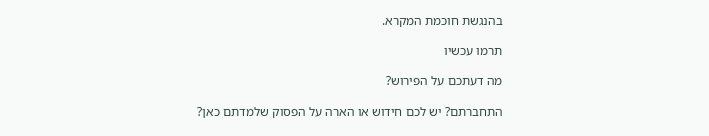בהנגשת חוכמת המקרא.

תרמו עכשיו

מה דעתכם על הפירוש?

התחברתם? יש לכם חידוש או הארה על הפסוק שלמדתם כאן?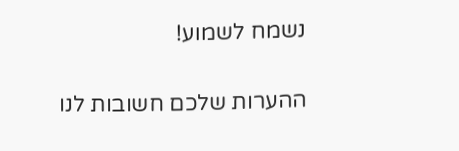נשמח לשמוע!

ההערות שלכם חשובות לנו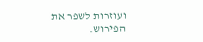ועוזרות לשפר את הפירוש.